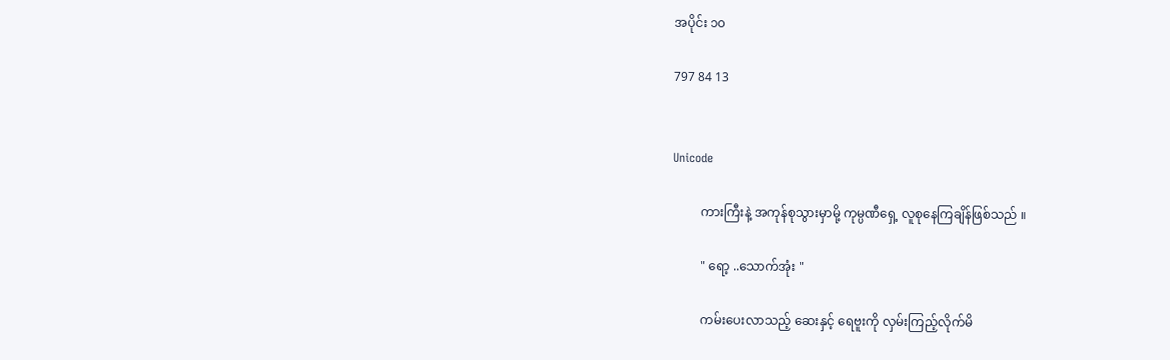အပိုင်း ၁၀

797 84 13


Unicode

         ကားကြီးနဲ့ အကုန်စုသွားမှာမို့ ကုမ္ပဏီရှေ့ လူစုနေကြချိန်ဖြစ်သည် ။

         " ရော့ ..သောက်အုံး "

         ကမ်းပေးလာသည့် ဆေးနှင့် ရေဗူးကို လှမ်းကြည့်လိုက်မိ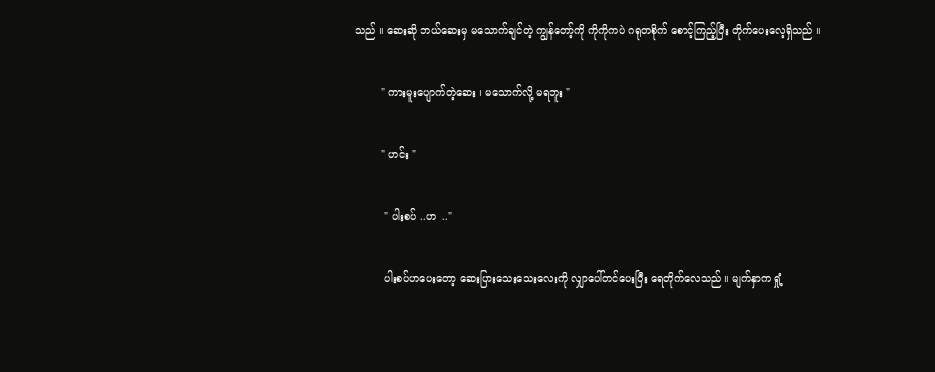သည် ။ ဆေးဆို ဘယ်ဆေးမှ မသောက်ချင်တဲ့ ကျွန်တော့်ကို ကိုကိုကပဲ ဂရုတစိုက် စောင့်ကြည့်ပြီး တိုက်ပေးလေ့ရှိသည် ။

        " ကားမူးပျောက်တဲ့ဆေး ၊ မသောက်လို့ မရဘူး "

        " ဟင်း "

         " ပါးစပ် ..ဟ  .."

         ပါးစပ်ဟပေးတော့ ဆေးပြားသေးသေးလေးကို လျှာပေါ်တင်ပေးပြီး ရေတိုက်လေသည် ။ မျက်နှာက ရှုံ့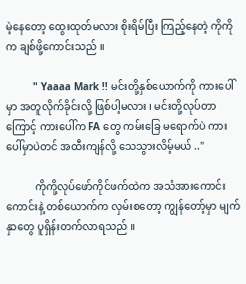မဲ့နေတော့ ထွေးထုတ်မလား စိုးရိမ်ပြီး ကြည့်နေတဲ့ ကိုကိုက ချစ်ဖို့ကောင်းသည် ။

         " Yaaaa Mark !! မင်းတို့နှစ်ယောက်ကို ကားပေါ်မှာ အတူလိုက်ခိုင်းလို့ ဖြစ်ပါ့မလား ၊ မင်းတို့လုပ်တာကြောင့် ကားပေါ်က FA တွေ ကမ်းခြေ မရောက်ပဲ ကားပေါ်မှာပဲတင် အထီးကျန်လို့ သေသွားလိမ့်မယ် .."

           ကိုကို့လုပ်ဖော်ကိုင်ဖက်ထဲက အသံအားကောင်းကောင်းနဲ့ တစ်ယောက်က လှမ်းစတော့ ကျွန်တော့်မှာ မျက်နှာတွေ ပူရှိန်းတက်လာရသည် ။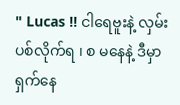" Lucas !! ငါရေဗူးနဲ့ လှမ်းပစ်လိုက်ရ ၊ စ မနေနဲ့ ဒီမှာ ရှက်နေ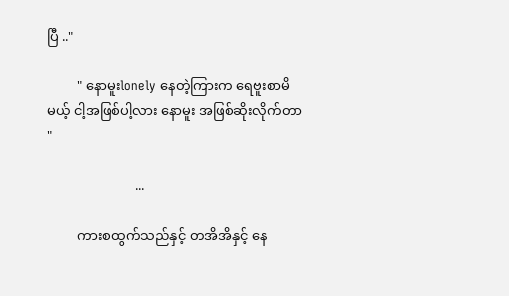ပြီ .."

         " နောမူးlonely နေတဲ့ကြားက ရေဗူးစာမိမယ့် ငါ့အဖြစ်ပါ့လား နောမူး အဖြစ်ဆိုးလိုက်တာ "

                          ...

         ကားစထွက်သည်နှင့် တအိအိနှင့် နေ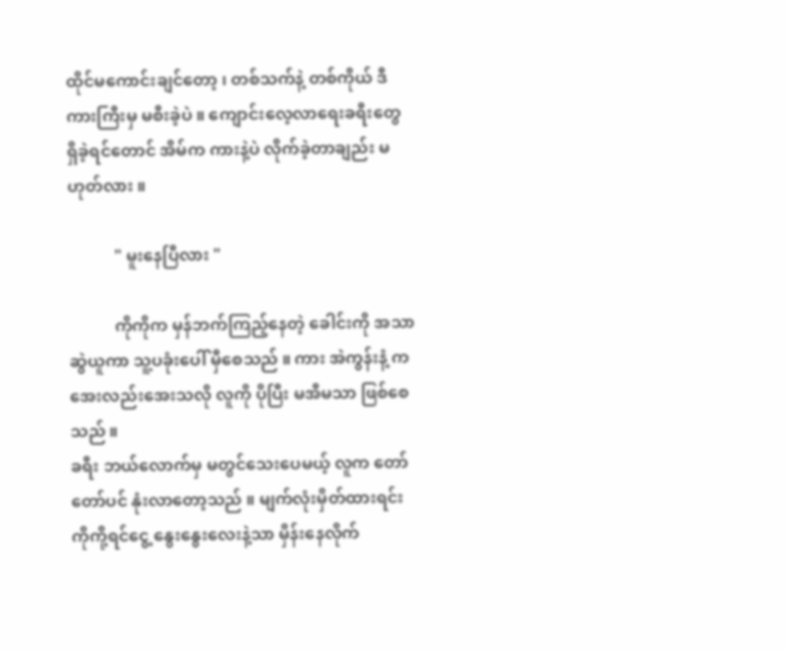ထိုင်မကောင်းချင်တော့ ၊ တစ်သက်နဲ့ တစ်ကိုယ် ဒီကားကြီးမှ မစီးခဲ့ပဲ ။ ကျောင်းလေ့လာရေးခရီးတွေ ရှိခဲ့ရင်တောင် အိမ်က ကားနဲ့ပဲ လိုက်ခဲ့တာချည်း မဟုတ်လား ။

           " မူးနေပြီလား "

           ကိုကိုက မှန်ဘက်ကြည့်နေတဲ့ ခေါင်းကို အသာ ဆွဲယူကာ သူ့ပခုံးပေါ် မှီစေသည် ။ ကား အဲကွန်းနံ့ က အေးလည်းအေးသလို လူကို ပိုပြီး မအီမသာ ဖြစ်စေသည် ။
ခရီး ဘယ်လောက်မှ မတွင်သေးပေမယ့် လူက တော်တော်ပင် နုံးလာတော့သည် ။ မျက်လုံးမှိတ်ထားရင်း ကိုကို့ရင်ငွေ့ နွေးနွေးလေးနဲ့သာ မှိန်းနေလိုက်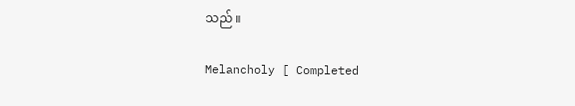သည် ။

Melancholy [ Completed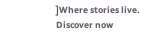]Where stories live. Discover now